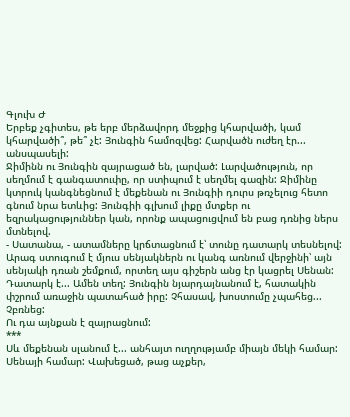Գլուխ Ժ
Երբեք չգիտես, թե երբ մերձավորդ մեջքից կհարվածի, կամ կհարվածի՞, թե՞ չէ: Յունգին համոզվեց: Հարվածն ուժեղ էր... անսպասելի:
Ջիմինն ու Յունգին զայրացած են, լարված: Լարվածություն, որ սեղմում է գանգատուփը, որ ստիպում է սեղմել գազին: Ջիմինը կտրուկ կանգնեցնում է մեքենան ու Յունգիի դուրս թռչելուց հետո գնում նրա ետևից: Յունգիի գլխում լիքը մտքեր ու եզրակացություններ կան, որոնք ապացուցվում են բաց դռնից ներս մտնելով.
- Սատանա, - ատամները կրճտացնում է՝ տունը դատարկ տեսնելով: Արագ ստուգում է մյուս սենյակներն ու կանգ առնում վերջինի՝ այն սենյակի դռան շեմքում, որտեղ այս գիշերն անց էր կացրել Սենան: Դատարկ է... Ամեն տեղ: Յունգին նյարդայնանում է, հատակին փշրում առաջին պատահած իրը: Չհասավ, խոստումը չպահեց...
Չբռնեց:
Ու դա այնքան է զայրացնում:
***
Սև մեքենան սլանում է... անհայտ ուղղությամբ միայն մեկի համար: Սենայի համար: Վախեցած, թաց աչքեր,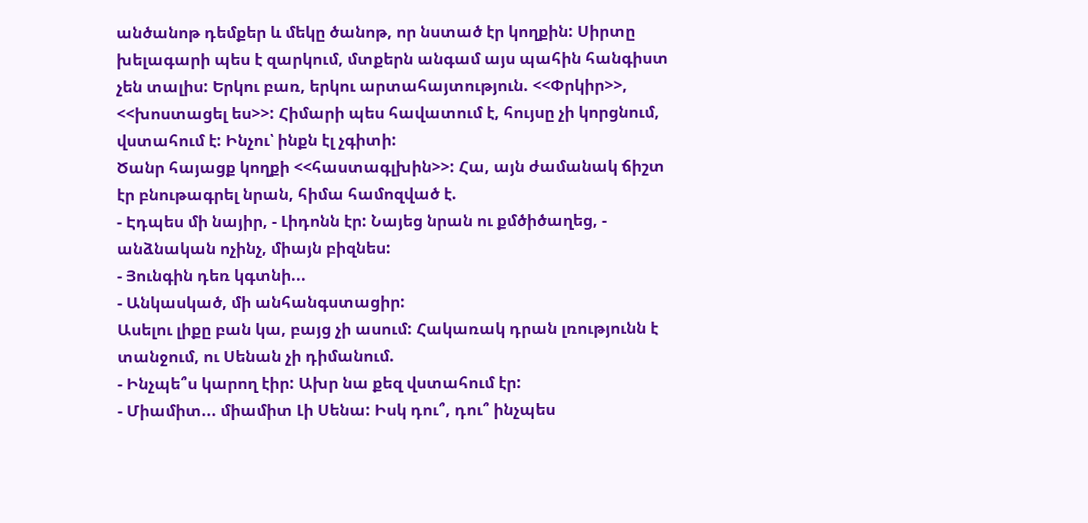անծանոթ դեմքեր և մեկը ծանոթ, որ նստած էր կողքին: Սիրտը խելագարի պես է զարկում, մտքերն անգամ այս պահին հանգիստ չեն տալիս: Երկու բառ, երկու արտահայտություն. <<Փրկիր>>, <<խոստացել ես>>: Հիմարի պես հավատում է, հույսը չի կորցնում, վստահում է: Ինչու՝ ինքն էլ չգիտի:
Ծանր հայացք կողքի <<հաստագլխին>>: Հա, այն ժամանակ ճիշտ էր բնութագրել նրան, հիմա համոզված է.
- Էդպես մի նայիր, - Լիդոնն էր: Նայեց նրան ու քմծիծաղեց, - անձնական ոչինչ, միայն բիզնես:
- Յունգին դեռ կգտնի...
- Անկասկած, մի անհանգստացիր:
Ասելու լիքը բան կա, բայց չի ասում: Հակառակ դրան լռությունն է տանջում, ու Սենան չի դիմանում.
- Ինչպե՞ս կարող էիր: Ախր նա քեզ վստահում էր:
- Միամիտ... միամիտ Լի Սենա: Իսկ դու՞, դու՞ ինչպես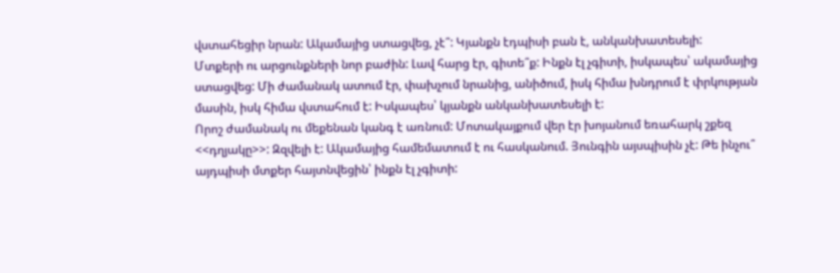վստահեցիր նրան: Ակամայից ստացվեց, չէ՞: Կյանքն էդպիսի բան է, անկանխատեսելի:
Մտքերի ու արցունքների նոր բաժին: Լավ հարց էր, գիտե՞ք: Ինքն էլ չգիտի, իսկապես՝ ակամայից ստացվեց: Մի ժամանակ ատում էր, փախչում նրանից, անիծում, իսկ հիմա խնդրում է փրկության մասին, իսկ հիմա վստահում է: Իսկապես՝ կյանքն անկանխատեսելի է:
Որոշ ժամանակ ու մեքենան կանգ է առնում: Մոտակայքում վեր էր խոյանում եռահարկ շքեզ <<դղյակը>>: Զզվելի է: Ակամայից համեմատում է ու հասկանում. Յունգին այսպիսին չէ: Թե ինչու՞ այդպիսի մտքեր հայտնվեցին՝ ինքն էլ չգիտի: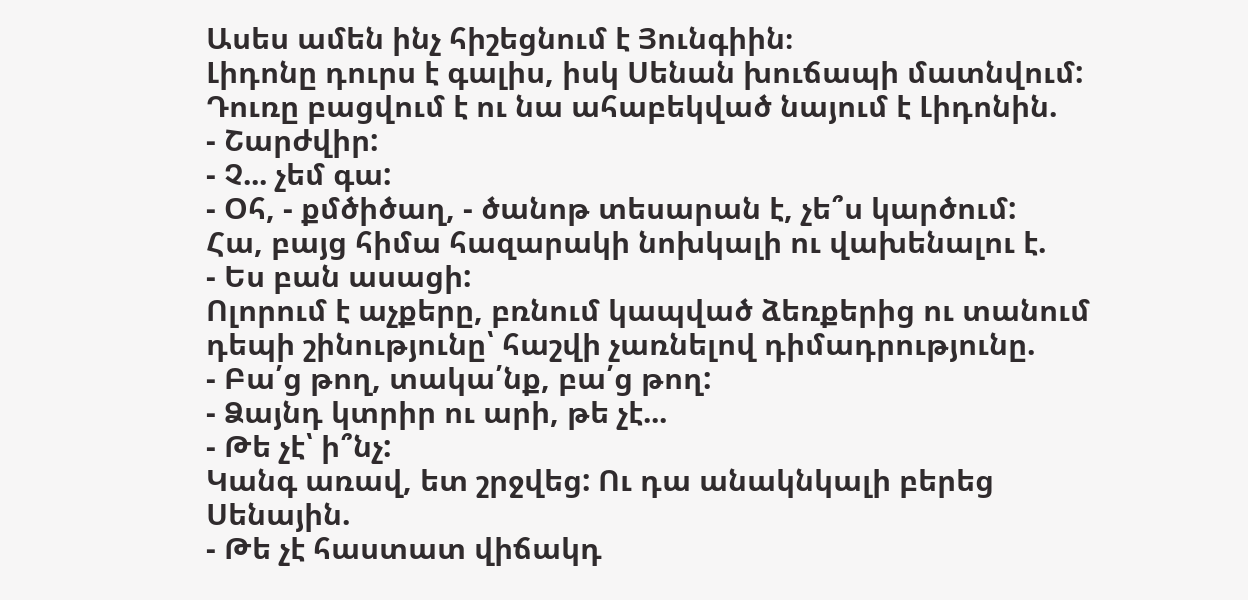Ասես ամեն ինչ հիշեցնում է Յունգիին։
Լիդոնը դուրս է գալիս, իսկ Սենան խուճապի մատնվում: Դուռը բացվում է ու նա ահաբեկված նայում է Լիդոնին.
- Շարժվիր:
- Չ... չեմ գա:
- Օհ, - քմծիծաղ, - ծանոթ տեսարան է, չե՞ս կարծում:
Հա, բայց հիմա հազարակի նոխկալի ու վախենալու է.
- Ես բան ասացի:
Ոլորում է աչքերը, բռնում կապված ձեռքերից ու տանում դեպի շինությունը՝ հաշվի չառնելով դիմադրությունը.
- Բա՛ց թող, տակա՛նք, բա՛ց թող:
- Ձայնդ կտրիր ու արի, թե չէ...
- Թե չէ՝ ի՞նչ:
Կանգ առավ, ետ շրջվեց: Ու դա անակնկալի բերեց Սենային.
- Թե չէ հաստատ վիճակդ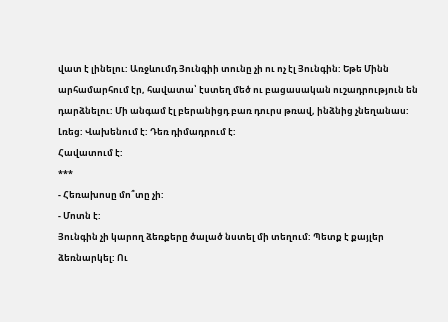վատ է լինելու: Առջևումդ Յունգիի տունը չի ու ոչ էլ Յունգին: Եթե Մինն արհամարհում էր, հավատա՝ էստեղ մեծ ու բացասական ուշադրություն են դարձնելու: Մի անգամ էլ բերանիցդ բառ դուրս թռավ, ինձնից չնեղանաս:
Լռեց: Վախենում է: Դեռ դիմադրում է:
Հավատում է:
***
- Հեռախոսը մո՞տը չի:
- Մոտն է:
Յունգին չի կարող ձեռքերը ծալած նստել մի տեղում: Պետք է քայլեր ձեռնարկել: Ու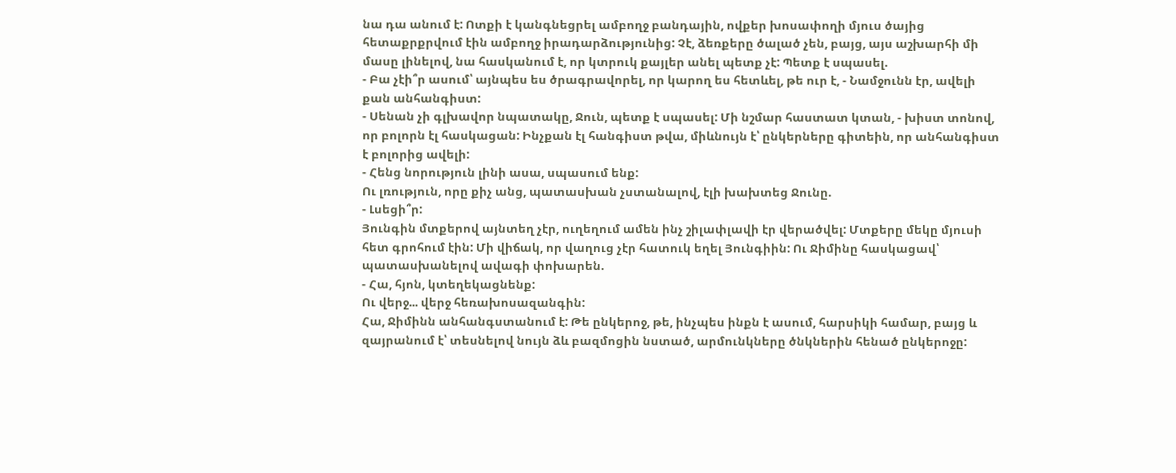նա դա անում է: Ոտքի է կանգնեցրել ամբողջ բանդային, ովքեր խոսափողի մյուս ծայից հետաքրքրվում էին ամբողջ իրադարձությունից: Չէ, ձեռքերը ծալած չեն, բայց, այս աշխարհի մի մասը լինելով, նա հասկանում է, որ կտրուկ քայլեր անել պետք չէ: Պետք է սպասել.
- Բա չէի՞ր ասում՝ այնպես ես ծրագրավորել, որ կարող ես հետևել, թե ուր է, - Նամջունն էր, ավելի քան անհանգիստ:
- Սենան չի գլխավոր նպատակը, Ջուն, պետք է սպասել: Մի նշմար հաստատ կտան, - խիստ տոնով, որ բոլորն էլ հասկացան: Ինչքան էլ հանգիստ թվա, միևնույն է՝ ընկերները գիտեին, որ անհանգիստ է բոլորից ավելի:
- Հենց նորություն լինի ասա, սպասում ենք:
Ու լռություն, որը քիչ անց, պատասխան չստանալով, էլի խախտեց Ջունը.
- Լսեցի՞ր:
Յունգին մտքերով այնտեղ չէր, ուղեղում ամեն ինչ շիլափլավի էր վերածվել: Մտքերը մեկը մյուսի հետ գրոհում էին: Մի վիճակ, որ վաղուց չէր հատուկ եղել Յունգիին: Ու Ջիմինը հասկացավ՝ պատասխանելով ավագի փոխարեն.
- Հա, հյոն, կտեղեկացնենք:
Ու վերջ... վերջ հեռախոսազանգին:
Հա, Ջիմինն անհանգստանում է: Թե ընկերոջ, թե, ինչպես ինքն է ասում, հարսիկի համար, բայց և զայրանում է՝ տեսնելով նույն ձև բազմոցին նստած, արմունկները ծնկներին հենած ընկերոջը: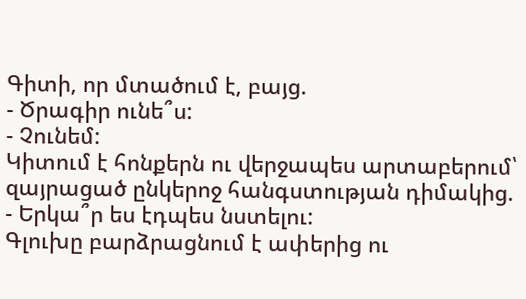Գիտի, որ մտածում է, բայց.
- Ծրագիր ունե՞ս:
- Չունեմ:
Կիտում է հոնքերն ու վերջապես արտաբերում՝ զայրացած ընկերոջ հանգստության դիմակից.
- Երկա՞ր ես էդպես նստելու:
Գլուխը բարձրացնում է ափերից ու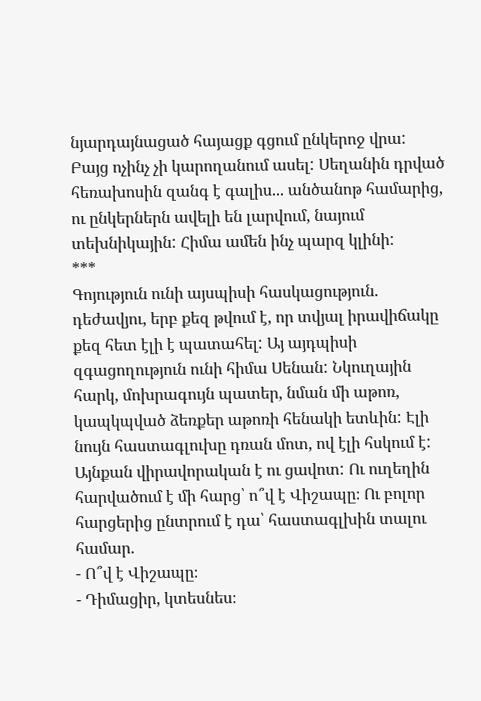նյարդայնացած հայացք գցում ընկերոջ վրա: Բայց ոչինչ չի կարողանում ասել: Սեղանին դրված հեռախոսին զանգ է գալիս... անծանոթ համարից, ու ընկերներն ավելի են լարվում, նայում տեխնիկային: Հիմա ամեն ինչ պարզ կլինի:
***
Գոյություն ունի այսպիսի հասկացություն. դեժավյու, երբ քեզ թվում է, որ տվյալ իրավիճակը քեզ հետ էլի է պատահել: Այ այդպիսի զգացողություն ունի հիմա Սենան: Նկուղային հարկ, մոխրագույն պատեր, նման մի աթոռ, կապկպված ձեռքեր աթոռի հենակի ետևին: Էլի նույն հաստագլուխը դռան մոտ, ով էլի հսկում է: Այնքան վիրավորական է ու ցավոտ: Ու ուղեղին հարվածում է մի հարց՝ ո՞վ է Վիշապը։ Ու բոլոր հարցերից ընտրում է դա՝ հաստագլխին տալու համար.
- Ո՞վ է Վիշապը։
- Դիմացիր, կտեսնես։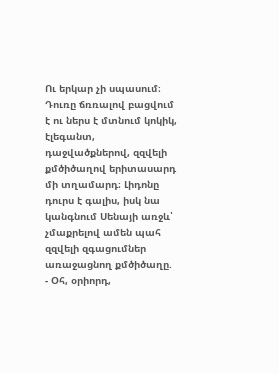Ու երկար չի սպասում։ Դուռը ճռռալով բացվում է ու ներս է մտնում կոկիկ, էլեգանտ, դաջվածքներով, զզվելի քմծիծաղով երիտասարդ մի տղամարդ։ Լիդոնը դուրս է գալիս, իսկ նա կանգնում Սենայի առջև՝ չմաքրելով ամեն պահ զզվելի զգացումներ առաջացնող քմծիծաղը.
- Օհ, օրիորդ,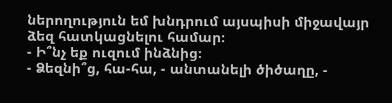ներողություն եմ խնդրում այսպիսի միջավայր ձեզ հատկացնելու համար։
- Ի՞նչ եք ուզում ինձնից։
- Ձեզնի՞ց, հա-հա, - անտանելի ծիծաղը, -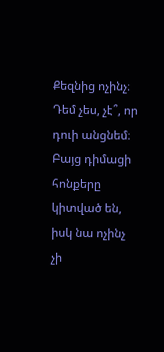Քեզնից ոչինչ։ Դեմ չես, չէ՞, որ դուի անցնեմ։
Բայց դիմացի հոնքերը կիտված են, իսկ նա ոչինչ չի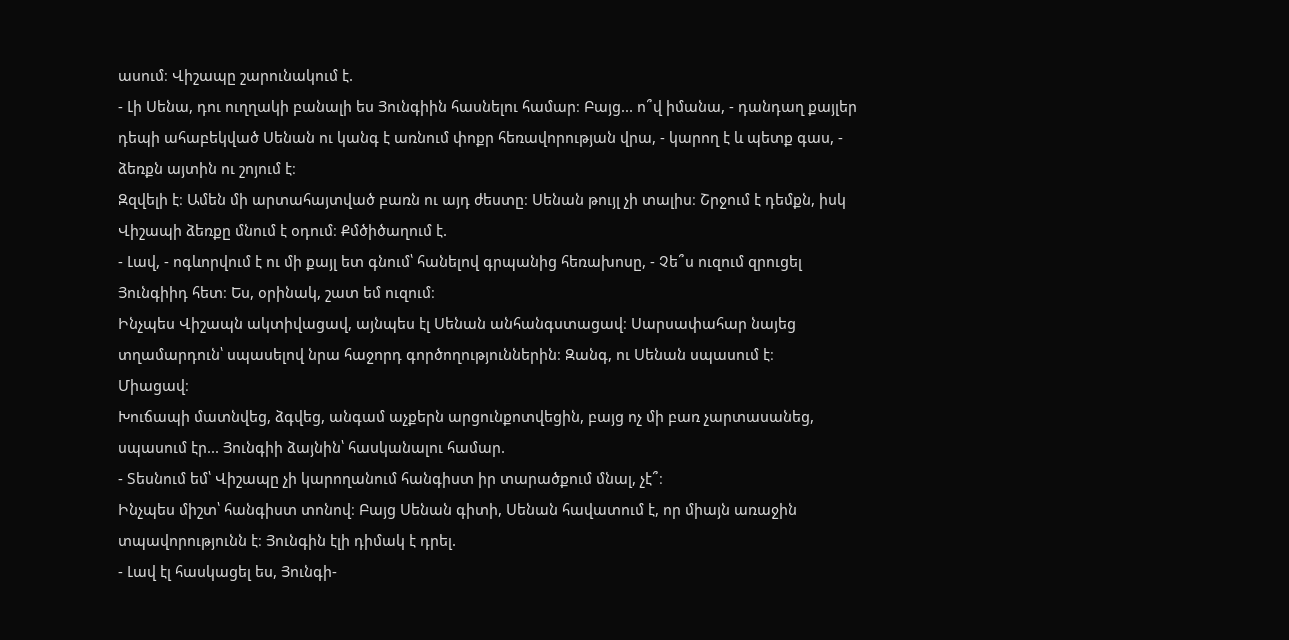ասում։ Վիշապը շարունակում է.
- Լի Սենա, դու ուղղակի բանալի ես Յունգիին հասնելու համար։ Բայց... ո՞վ իմանա, - դանդաղ քայլեր դեպի ահաբեկված Սենան ու կանգ է առնում փոքր հեռավորության վրա, - կարող է և պետք գաս, - ձեռքն այտին ու շոյում է։
Զզվելի է։ Ամեն մի արտահայտված բառն ու այդ ժեստը։ Սենան թույլ չի տալիս։ Շրջում է դեմքն, իսկ Վիշապի ձեռքը մնում է օդում։ Քմծիծաղում է.
- Լավ, - ոգևորվում է ու մի քայլ ետ գնում՝ հանելով գրպանից հեռախոսը, - Չե՞ս ուզում զրուցել Յունգիիդ հետ։ Ես, օրինակ, շատ եմ ուզում։
Ինչպես Վիշապն ակտիվացավ, այնպես էլ Սենան անհանգստացավ։ Սարսափահար նայեց տղամարդուն՝ սպասելով նրա հաջորդ գործողություններին։ Զանգ, ու Սենան սպասում է։
Միացավ։
Խուճապի մատնվեց, ձգվեց, անգամ աչքերն արցունքոտվեցին, բայց ոչ մի բառ չարտասանեց, սպասում էր... Յունգիի ձայնին՝ հասկանալու համար.
- Տեսնում եմ՝ Վիշապը չի կարողանում հանգիստ իր տարածքում մնալ, չէ՞։
Ինչպես միշտ՝ հանգիստ տոնով։ Բայց Սենան գիտի, Սենան հավատում է, որ միայն առաջին տպավորությունն է։ Յունգին էլի դիմակ է դրել.
- Լավ էլ հասկացել ես, Յունգի-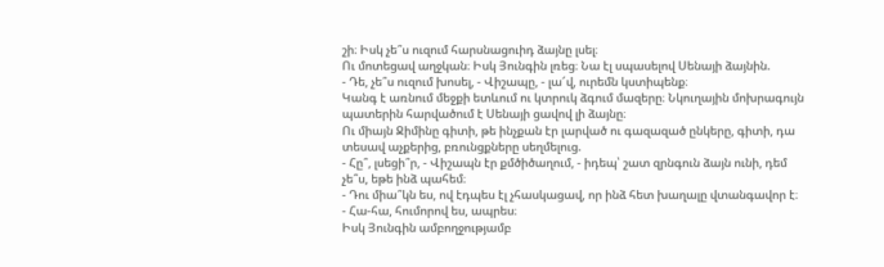շի։ Իսկ չե՞ս ուզում հարսնացուիդ ձայնը լսել։
Ու մոտեցավ աղջկան։ Իսկ Յունգին լռեց։ Նա էլ սպասելով Սենայի ձայնին.
- Դե, չե՞ս ուզում խոսել, - Վիշապը, - լա՜վ, ուրեմն կստիպենք։
Կանգ է առնում մեջքի ետևում ու կտրուկ ձգում մազերը։ Նկուղային մոխրագույն պատերին հարվածում է Սենայի ցավով լի ձայնը։
Ու միայն Ջիմինը գիտի, թե ինչքան էր լարված ու գազազած ընկերը, գիտի, դա տեսավ աչքերից, բռունցքները սեղմելուց.
- Հը՞, լսեցի՞ր, - Վիշապն էր քմծիծաղում, - իդեպ՝ շատ զրնգուն ձայն ունի, դեմ չե՞ս, եթե ինձ պահեմ։
- Դու միա՞կն ես, ով էդպես էլ չհասկացավ, որ ինձ հետ խաղալը վտանգավոր է։
- Հա-հա, հումորով ես, ապրես։
Իսկ Յունգին ամբողջությամբ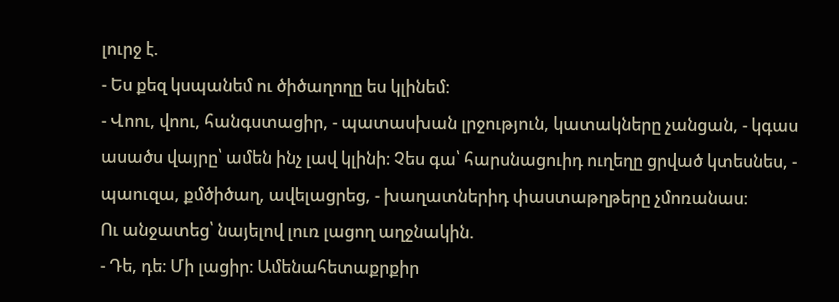լուրջ է.
- Ես քեզ կսպանեմ ու ծիծաղողը ես կլինեմ։
- Վոու, վոու, հանգստացիր, - պատասխան լրջություն, կատակները չանցան, - կգաս ասածս վայրը՝ ամեն ինչ լավ կլինի։ Չես գա՝ հարսնացուիդ ուղեղը ցրված կտեսնես, - պաուզա, քմծիծաղ, ավելացրեց, - խաղատներիդ փաստաթղթերը չմոռանաս։
Ու անջատեց՝ նայելով լուռ լացող աղջնակին.
- Դե, դե։ Մի լացիր։ Ամենահետաքրքիր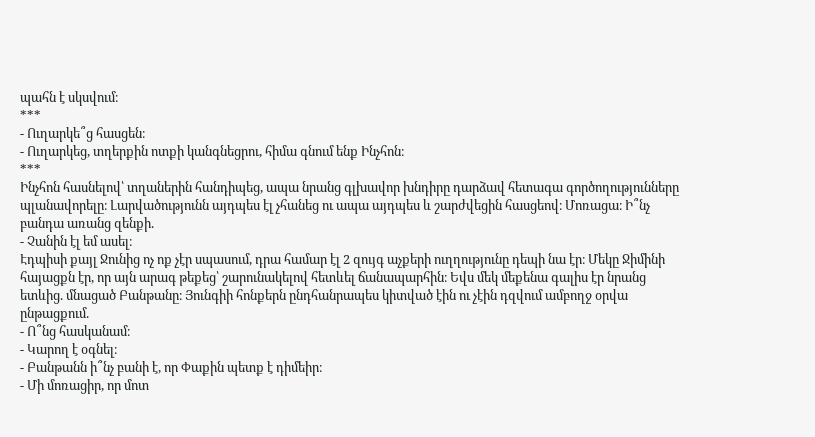պահն է սկսվում։
***
- Ուղարկե՞ց հասցեն։
- Ուղարկեց, տղերքին ոտքի կանգնեցրու, հիմա գնում ենք Ինչհոն։
***
Ինչհոն հասնելով՝ տղաներին հանդիպեց, ապա նրանց գլխավոր խնդիրը դարձավ հետագա գործողությունները պլանավորելը։ Լարվածությունն այդպես էլ չհանեց ու ապա այդպես և շարժվեցին հասցեով։ Մոռացա։ Ի՞նչ բանդա առանց զենքի.
- Չանին էլ եմ ասել։
Էդպիսի քայլ Ջունից ոչ ոք չէր սպասում, դրա համար էլ 2 զույգ աչքերի ուղղությունը դեպի նա էր։ Մեկը Ջիմինի հայացքն էր, որ այն արագ թեքեց՝ շարունակելով հետևել ճանապարհին։ Եվս մեկ մեքենա գալիս էր նրանց ետևից. մնացած Բանթանը։ Յունգիի հոնքերն ընդհանրապես կիտված էին ու չէին դզվում ամբողջ օրվա ընթացքում.
- Ո՞նց հասկանամ։
- Կարող է օգնել։
- Բանթանն ի՞նչ բանի է, որ Փաքին պետք է դիմեիր։
- Մի մոռացիր, որ մոտ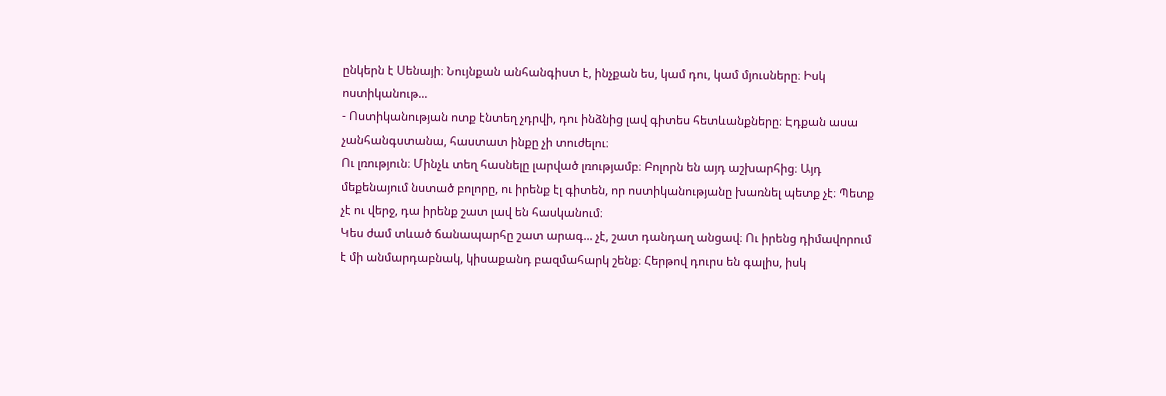ընկերն է Սենայի։ Նույնքան անհանգիստ է, ինչքան ես, կամ դու, կամ մյուսները։ Իսկ ոստիկանութ...
- Ոստիկանության ոտք էնտեղ չդրվի, դու ինձնից լավ գիտես հետևանքները։ Էդքան ասա չանհանգստանա, հաստատ ինքը չի տուժելու։
Ու լռություն։ Մինչև տեղ հասնելը լարված լռությամբ։ Բոլորն են այդ աշխարհից։ Այդ մեքենայում նստած բոլորը, ու իրենք էլ գիտեն, որ ոստիկանությանը խառնել պետք չէ։ Պետք չէ ու վերջ, դա իրենք շատ լավ են հասկանում։
Կես ժամ տևած ճանապարհը շատ արագ... չէ, շատ դանդաղ անցավ։ Ու իրենց դիմավորում է մի անմարդաբնակ, կիսաքանդ բազմահարկ շենք։ Հերթով դուրս են գալիս, իսկ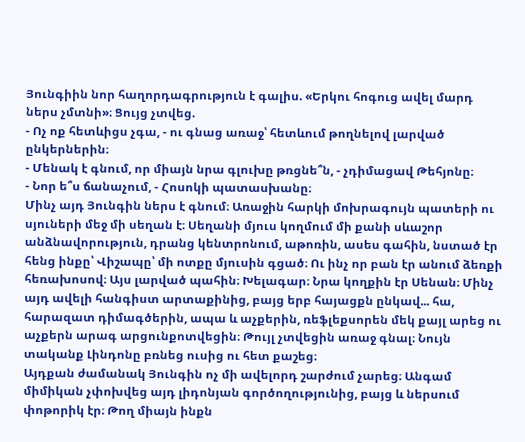Յունգիին նոր հաղորդագրություն է գալիս. «Երկու հոգուց ավել մարդ ներս չմտնի»։ Ցույց չտվեց.
- Ոչ ոք հետևիցս չգա, - ու գնաց առաջ՝ հետևում թողնելով լարված ընկերներին։
- Մենակ է գնում, որ միայն նրա գլուխը թռցնե՞ն, - չդիմացավ Թեհյոնը։
- Նոր ե՞ս ճանաչում, - Հոսոկի պատասխանը։
Մինչ այդ Յունգին ներս է գնում։ Առաջին հարկի մոխրագույն պատերի ու սյուների մեջ մի սեղան է։ Սեղանի մյուս կողմում մի քանի սևաշոր անձնավորություն, դրանց կենտրոնում, աթոռին, ասես գահին, նստած էր հենց ինքը՝ Վիշապը՝ մի ոտքը մյուսին գցած։ Ու ինչ որ բան էր անում ձեռքի հեռախոսով։ Այս լարված պահին։ Խելագար։ Նրա կողքին էր Սենան։ Մինչ այդ ավելի հանգիստ արտաքինից, բայց երբ հայացքն ընկավ... հա, հարազատ դիմագծերին, ապա և աչքերին, ռեֆլեքսորեն մեկ քայլ արեց ու աչքերն արագ արցունքոտվեցին։ Թույլ չտվեցին առաջ գնալ։ Նույն տականք Լինդոնը բռնեց ուսից ու հետ քաշեց։
Այդքան ժամանակ Յունգին ոչ մի ավելորդ շարժում չարեց։ Անգամ միմիկան չփոխվեց այդ լիդոնյան գործողությունից, բայց և ներսում փոթորիկ էր։ Թող միայն ինքն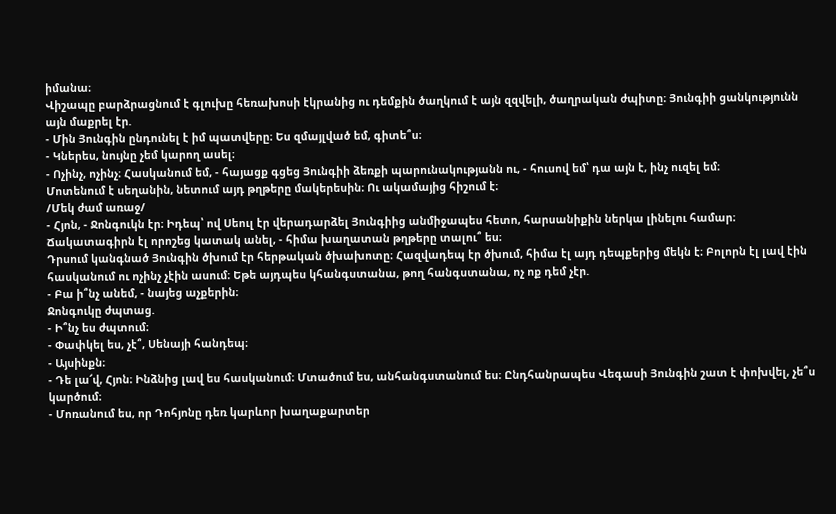իմանա։
Վիշապը բարձրացնում է գլուխը հեռախոսի էկրանից ու դեմքին ծաղկում է այն զզվելի, ծաղրական ժպիտը։ Յունգիի ցանկությունն այն մաքրել էր.
- Մին Յունգին ընդունել է իմ պատվերը։ Ես զմայլված եմ, գիտե՞ս։
- Կներես, նույնը չեմ կարող ասել։
- Ոչինչ, ոչինչ։ Հասկանում եմ, - հայացք գցեց Յունգիի ձեռքի պարունակությանն ու, - հուսով եմ՝ դա այն է, ինչ ուզել եմ։
Մոտենում է սեղանին, նետում այդ թղթերը մակերեսին։ Ու ակամայից հիշում է։
/Մեկ ժամ առաջ/
- Հյոն, - Ջոնգուկն էր։ Իդեպ՝ ով Սեուլ էր վերադարձել Յունգիից անմիջապես հետո, հարսանիքին ներկա լինելու համար։ Ճակատագիրն էլ որոշեց կատակ անել, - հիմա խաղատան թղթերը տալու՞ ես։
Դրսում կանգնած Յունգին ծխում էր հերթական ծխախոտը։ Հազվադեպ էր ծխում, հիմա էլ այդ դեպքերից մեկն է։ Բոլորն էլ լավ էին հասկանում ու ոչինչ չէին ասում։ Եթե այդպես կհանգստանա, թող հանգստանա, ոչ ոք դեմ չէր.
- Բա ի՞նչ անեմ, - նայեց աչքերին։
Ջոնգուկը ժպտաց.
- Ի՞նչ ես ժպտում։
- Փափկել ես, չէ՞, Սենայի հանդեպ։
- Այսինքն։
- Դե լա՜վ, Հյոն։ Ինձնից լավ ես հասկանում։ Մտածում ես, անհանգստանում ես։ Ընդհանրապես Վեգասի Յունգին շատ է փոխվել, չե՞ս կարծում։
- Մոռանում ես, որ Դոհյոնը դեռ կարևոր խաղաքարտեր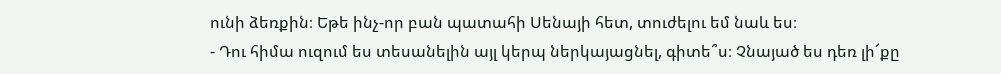ունի ձեռքին։ Եթե ինչ-որ բան պատահի Սենայի հետ, տուժելու եմ նաև ես։
- Դու հիմա ուզում ես տեսանելին այլ կերպ ներկայացնել, գիտե՞ս։ Չնայած ես դեռ լի՜քը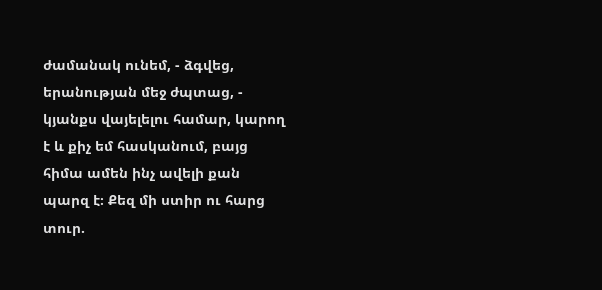ժամանակ ունեմ, - ձգվեց, երանության մեջ ժպտաց, - կյանքս վայելելու համար, կարող է և քիչ եմ հասկանում, բայց հիմա ամեն ինչ ավելի քան պարզ է։ Քեզ մի ստիր ու հարց տուր.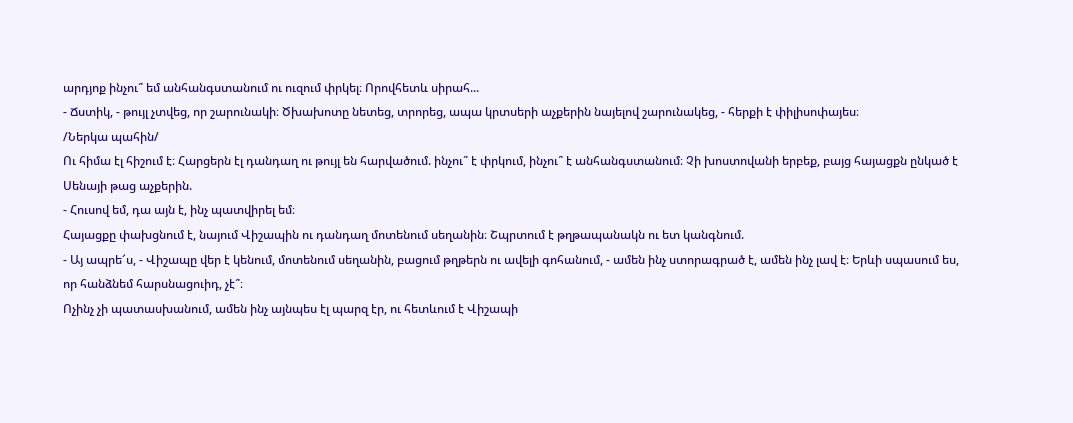արդյոք ինչու՞ եմ անհանգստանում ու ուզում փրկել։ Որովհետև սիրահ...
- Ճստիկ, - թույլ չտվեց, որ շարունակի։ Ծխախոտը նետեց, տրորեց, ապա կրտսերի աչքերին նայելով շարունակեց, - հերքի է փիլիսոփայես։
/Ներկա պահին/
Ու հիմա էլ հիշում է։ Հարցերն էլ դանդաղ ու թույլ են հարվածում. ինչու՞ է փրկում, ինչու՞ է անհանգստանում։ Չի խոստովանի երբեք, բայց հայացքն ընկած է Սենայի թաց աչքերին.
- Հուսով եմ, դա այն է, ինչ պատվիրել եմ։
Հայացքը փախցնում է, նայում Վիշապին ու դանդաղ մոտենում սեղանին։ Շպրտում է թղթապանակն ու ետ կանգնում.
- Այ ապրե՜ս, - Վիշապը վեր է կենում, մոտենում սեղանին, բացում թղթերն ու ավելի գոհանում, - ամեն ինչ ստորագրած է, ամեն ինչ լավ է։ Երևի սպասում ես, որ հանձնեմ հարսնացուիդ, չէ՞։
Ոչինչ չի պատասխանում, ամեն ինչ այնպես էլ պարզ էր, ու հետևում է Վիշապի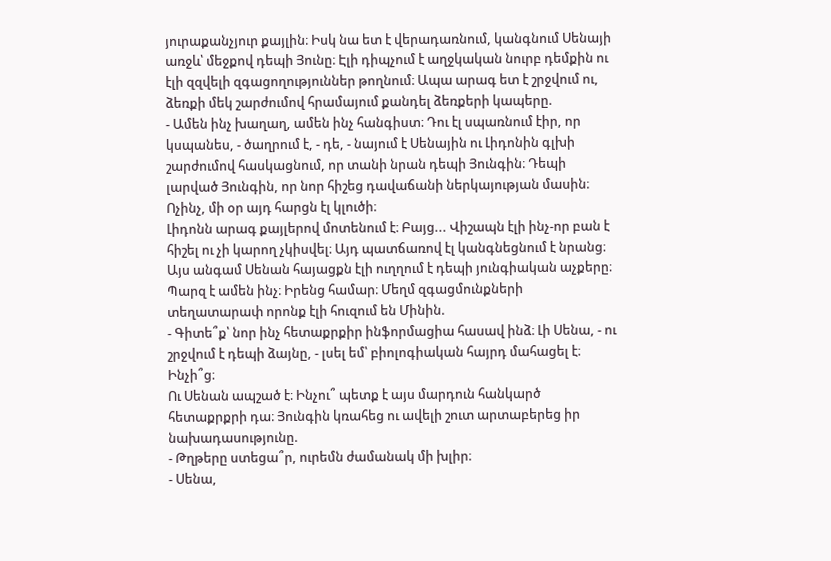յուրաքանչյուր քայլին։ Իսկ նա ետ է վերադառնում, կանգնում Սենայի առջև՝ մեջքով դեպի Յունը։ Էլի դիպչում է աղջկական նուրբ դեմքին ու էլի զզվելի զգացողություններ թողնում։ Ապա արագ ետ է շրջվում ու, ձեռքի մեկ շարժումով հրամայում քանդել ձեռքերի կապերը.
- Ամեն ինչ խաղաղ, ամեն ինչ հանգիստ։ Դու էլ սպառնում էիր, որ կսպանես, - ծաղրում է, - դե, - նայում է Սենային ու Լիդոնին գլխի շարժումով հասկացնում, որ տանի նրան դեպի Յունգին։ Դեպի լարված Յունգին, որ նոր հիշեց դավաճանի ներկայության մասին։ Ոչինչ, մի օր այդ հարցն էլ կլուծի։
Լիդոնն արագ քայլերով մոտենում է։ Բայց... Վիշապն էլի ինչ-որ բան է հիշել ու չի կարող չկիսվել։ Այդ պատճառով էլ կանգնեցնում է նրանց։ Այս անգամ Սենան հայացքն էլի ուղղում է դեպի յունգիական աչքերը։ Պարզ է ամեն ինչ։ Իրենց համար։ Մեղմ զգացմունքների տեղատարափ որոնք էլի հուզում են Մինին.
- Գիտե՞ք՝ նոր ինչ հետաքրքիր ինֆորմացիա հասավ ինձ։ Լի Սենա, - ու շրջվում է դեպի ձայնը, - լսել եմ՝ բիոլոգիական հայրդ մահացել է։ Ինչի՞ց։
Ու Սենան ապշած է։ Ինչու՞ պետք է այս մարդուն հանկարծ հետաքրքրի դա։ Յունգին կռահեց ու ավելի շուտ արտաբերեց իր նախադասությունը.
- Թղթերը ստեցա՞ր, ուրեմն ժամանակ մի խլիր։
- Սենա,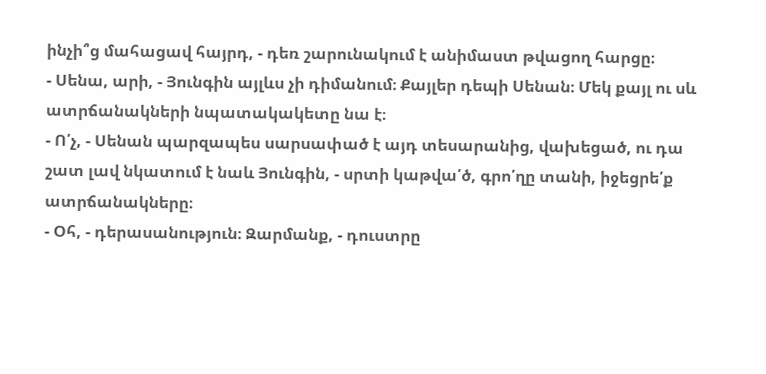ինչի՞ց մահացավ հայրդ, - դեռ շարունակում է անիմաստ թվացող հարցը։
- Սենա, արի, - Յունգին այլևս չի դիմանում։ Քայլեր դեպի Սենան։ Մեկ քայլ ու սև ատրճանակների նպատակակետը նա է։
- Ո՛չ, - Սենան պարզապես սարսափած է այդ տեսարանից, վախեցած, ու դա շատ լավ նկատում է նաև Յունգին, - սրտի կաթվա՛ծ, գրո՛ղը տանի, իջեցրե՛ք ատրճանակները։
- Օհ, - դերասանություն։ Զարմանք, - դուստրը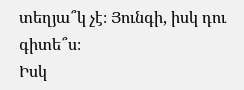տեղյա՞կ չէ։ Յունգի, իսկ դու գիտե՞ս։
Իսկ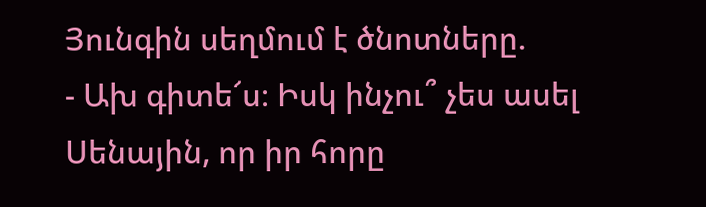Յունգին սեղմում է ծնոտները.
- Ախ գիտե՜ս։ Իսկ ինչու՞ չես ասել Սենային, որ իր հորը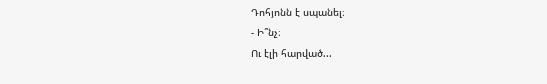Դոհյոնն է սպանել։
- Ի՞նչ։
Ու էլի հարված...